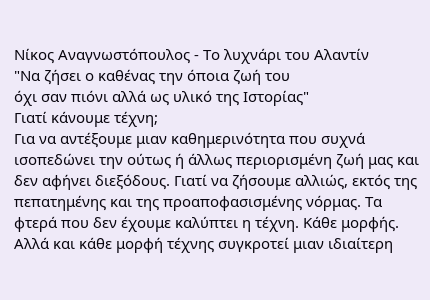Νίκος Αναγνωστόπουλος - Το λυχνάρι του Αλαντίν
"Να ζήσει ο καθένας την όποια ζωή του
όχι σαν πιόνι αλλά ως υλικό της Ιστορίας"
Γιατί κάνουμε τέχνη;
Για να αντέξουμε μιαν καθημερινότητα που συχνά ισοπεδώνει την ούτως ή άλλως περιορισμένη ζωή μας και δεν αφήνει διεξόδους. Γιατί να ζήσουμε αλλιώς, εκτός της πεπατημένης και της προαποφασισμένης νόρμας. Τα φτερά που δεν έχουμε καλύπτει η τέχνη. Κάθε μορφής. Αλλά και κάθε μορφή τέχνης συγκροτεί μιαν ιδιαίτερη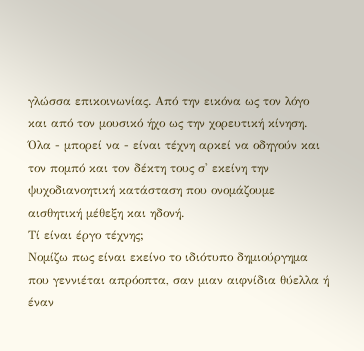γλώσσα επικοινωνίας. Από την εικόνα ως τον λόγο και από τον μουσικό ήχο ως την χορευτική κίνηση. Όλα - μπορεί να - είναι τέχνη αρκεί να οδηγούν και τον πομπό και τον δέκτη τους σ' εκείνη την ψυχοδιανοητική κατάσταση που ονομάζουμε αισθητική μέθεξη και ηδονή.
Τί είναι έργο τέχνης;
Νομίζω πως είναι εκείνο το ιδιότυπο δημιούργημα που γεννιέται απρόοπτα, σαν μιαν αιφνίδια θύελλα ή έναν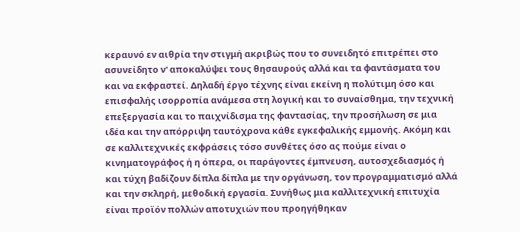κεραυνό εν αιθρία την στιγμή ακριβώς που το συνειδητό επιτρέπει στο ασυνείδητο ν' αποκαλύψει τους θησαυρούς αλλά και τα φαντάσματα του και να εκφραστεί. Δηλαδή έργο τέχνης είναι εκείνη η πολύτιμη όσο και επισφαλής ισορροπία ανάμεσα στη λογική και το συναίσθημα, την τεχνική επεξεργασία και το παιχνίδισμα της φαντασίας, την προσήλωση σε μια ιδέα και την απόρριψη ταυτόχρονα κάθε εγκεφαλικής εμμονής. Ακόμη και σε καλλιτεχνικές εκφράσεις τόσο συνθέτες όσο ας πούμε είναι ο κινηματογράφος ή η όπερα, οι παράγοντες έμπνευση, αυτοσχεδιασμός ή και τύχη βαδίζουν δίπλα δίπλα με την οργάνωση, τον προγραμματισμό αλλά και την σκληρή, μεθοδική εργασία. Συνήθως μια καλλιτεχνική επιτυχία είναι προϊόν πολλών αποτυχιών που προηγήθηκαν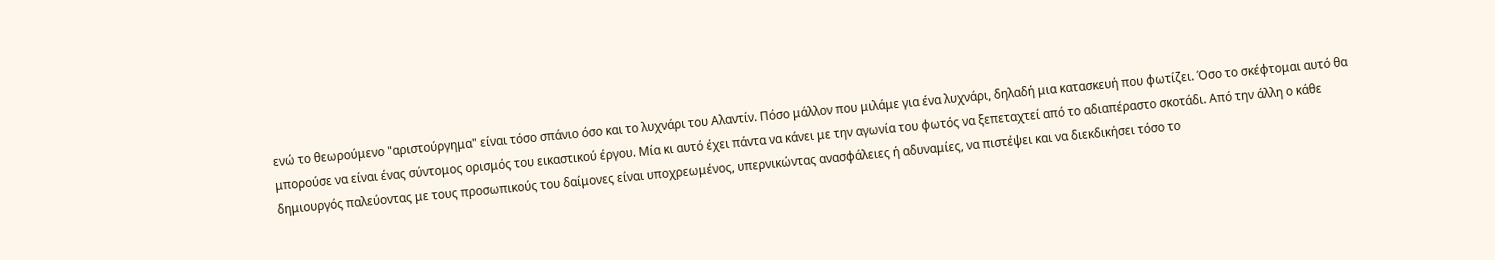ενώ το θεωρούμενο "αριστούργημα" είναι τόσο σπάνιο όσο και το λυχνάρι του Αλαντίν. Πόσο μάλλον που μιλάμε για ένα λυχνάρι, δηλαδή μια κατασκευή που φωτίζει. Όσο το σκέφτομαι αυτό θα μπορούσε να είναι ένας σύντομος ορισμός του εικαστικού έργου. Μία κι αυτό έχει πάντα να κάνει με την αγωνία του φωτός να ξεπεταχτεί από το αδιαπέραστο σκοτάδι. Από την άλλη ο κάθε δημιουργός παλεύοντας με τους προσωπικούς του δαίμονες είναι υποχρεωμένος, υπερνικώντας ανασφάλειες ή αδυναμίες, να πιστέψει και να διεκδικήσει τόσο το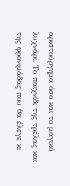αριστούργημα όσο και το μαγικό λυχνάρι. Το παιχνίδι της τρέλας και της φρονιμάδας που θα έλεγε κι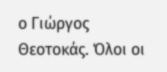ο Γιώργος Θεοτοκάς. Όλοι οι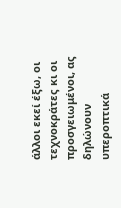άλλοι εκεί έξω, οι τεχνοκράτες κι οι προσγειωμένοι, ας δηλώνουν υπεροπτικά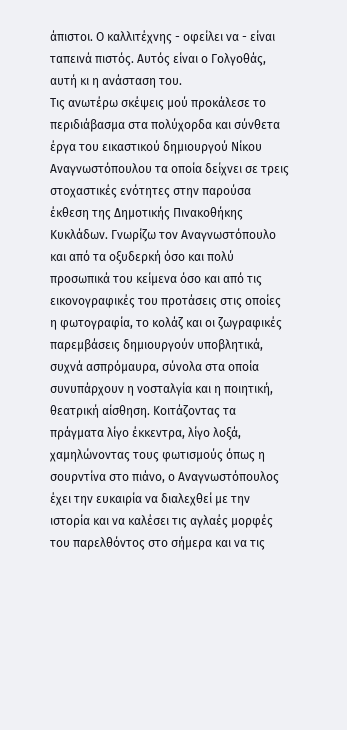άπιστοι. Ο καλλιτέχνης - οφείλει να - είναι ταπεινά πιστός. Αυτός είναι ο Γολγοθάς, αυτή κι η ανάσταση του.
Τις ανωτέρω σκέψεις μού προκάλεσε το περιδιάβασμα στα πολύχορδα και σύνθετα έργα του εικαστικού δημιουργού Νίκου Αναγνωστόπουλου τα οποία δείχνει σε τρεις στοχαστικές ενότητες στην παρούσα έκθεση της Δημοτικής Πινακοθήκης Κυκλάδων. Γνωρίζω τον Αναγνωστόπουλο και από τα οξυδερκή όσο και πολύ προσωπικά του κείμενα όσο και από τις εικονογραφικές του προτάσεις στις οποίες η φωτογραφία, το κολάζ και οι ζωγραφικές παρεμβάσεις δημιουργούν υποβλητικά, συχνά ασπρόμαυρα, σύνολα στα οποία συνυπάρχουν η νοσταλγία και η ποιητική, θεατρική αίσθηση. Κοιτάζοντας τα πράγματα λίγο έκκεντρα, λίγο λοξά, χαμηλώνοντας τους φωτισμούς όπως η σουρντίνα στο πιάνο, ο Αναγνωστόπουλος έχει την ευκαιρία να διαλεχθεί με την ιστορία και να καλέσει τις αγλαές μορφές του παρελθόντος στο σήμερα και να τις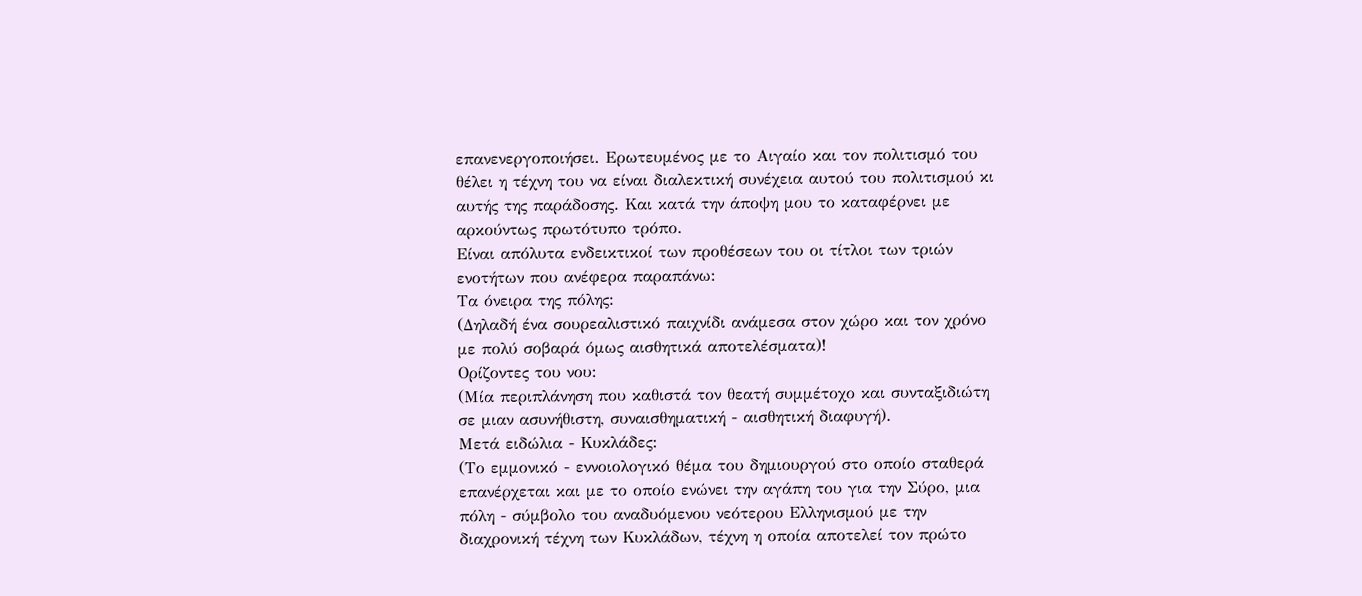επανενεργοποιήσει. Ερωτευμένος με το Αιγαίο και τον πολιτισμό του θέλει η τέχνη του να είναι διαλεκτική συνέχεια αυτού του πολιτισμού κι αυτής της παράδοσης. Και κατά την άποψη μου το καταφέρνει με αρκούντως πρωτότυπο τρόπο.
Είναι απόλυτα ενδεικτικοί των προθέσεων του οι τίτλοι των τριών ενοτήτων που ανέφερα παραπάνω:
Τα όνειρα της πόλης:
(Δηλαδή ένα σουρεαλιστικό παιχνίδι ανάμεσα στον χώρο και τον χρόνο με πολύ σοβαρά όμως αισθητικά αποτελέσματα)!
Ορίζοντες του νου:
(Μία περιπλάνηση που καθιστά τον θεατή συμμέτοχο και συνταξιδιώτη σε μιαν ασυνήθιστη, συναισθηματική - αισθητική διαφυγή).
Μετά ειδώλια - Κυκλάδες:
(Το εμμονικό - εννοιολογικό θέμα του δημιουργού στο οποίο σταθερά επανέρχεται και με το οποίο ενώνει την αγάπη του για την Σύρο, μια πόλη - σύμβολο του αναδυόμενου νεότερου Ελληνισμού με την διαχρονική τέχνη των Κυκλάδων, τέχνη η οποία αποτελεί τον πρώτο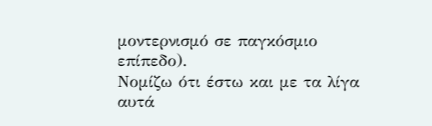μοντερνισμό σε παγκόσμιο επίπεδο).
Νομίζω ότι έστω και με τα λίγα αυτά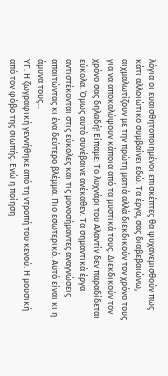λόγια οι ευαισθητοποιημένοι επισκέπτες θα ψυχανεμισθούν πως κάτι αλλοιώτικο συμβαίνει εδώ. Τα έργα, σας διαβεβαιώνω, αιχμαλωτίζουν με την πρώτη ματιά αλλά διεκδικούν τον χρόνο τους για να αποκαλύψουν κάποια από τα μυστικά τους. Διεκδικούν τον χρόνο σας δηλαδή! Είπαμε: Το λυχνάρι του Αλαντίν δεν παραδίδεται εύκολα. Όμως αυτό συνέβαινε ανέκαθεν. Τα σημαντικά έργα αντιστέκονται στις εύκολες και τις μονοσήμαντες αναγνώσεις απαιτώντας κι ένα δεύτερο βλέμμα. Πιο εσωτερικό. Αυτό είναι κι η άμυνα τους...
ΥΓ. Η ζωγραφική γεννήθηκε από τη ντροπή του κενού. Η μουσική από τον φόβο της σιωπής. Ενώ η ποίηση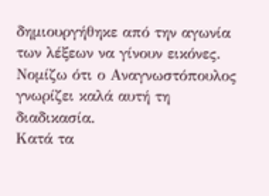δημιουργήθηκε από την αγωνία των λέξεων να γίνουν εικόνες. Νομίζω ότι ο Αναγνωστόπουλος γνωρίζει καλά αυτή τη διαδικασία.
Κατά τα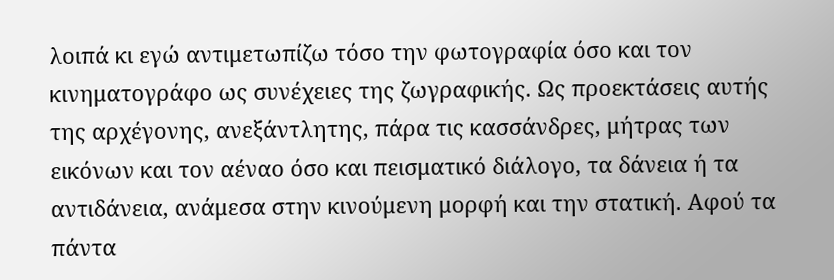λοιπά κι εγώ αντιμετωπίζω τόσο την φωτογραφία όσο και τον κινηματογράφο ως συνέχειες της ζωγραφικής. Ως προεκτάσεις αυτής της αρχέγονης, ανεξάντλητης, πάρα τις κασσάνδρες, μήτρας των εικόνων και τον αέναο όσο και πεισματικό διάλογο, τα δάνεια ή τα αντιδάνεια, ανάμεσα στην κινούμενη μορφή και την στατική. Αφού τα πάντα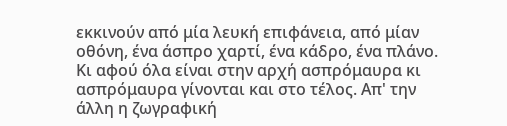εκκινούν από μία λευκή επιφάνεια, από μίαν οθόνη, ένα άσπρο χαρτί, ένα κάδρο, ένα πλάνο. Κι αφού όλα είναι στην αρχή ασπρόμαυρα κι ασπρόμαυρα γίνονται και στο τέλος. Απ' την άλλη η ζωγραφική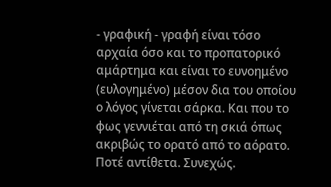- γραφική - γραφή είναι τόσο αρχαία όσο και το προπατορικό αμάρτημα και είναι το ευνοημένο (ευλογημένο) μέσον δια του οποίου ο λόγος γίνεται σάρκα. Και που το φως γεννιέται από τη σκιά όπως ακριβώς το ορατό από το αόρατο. Ποτέ αντίθετα. Συνεχώς.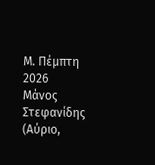Μ. Πέμπτη 2026
Μάνος Στεφανίδης
(Αύριο,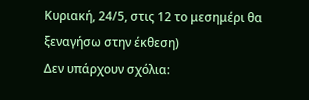Κυριακή, 24/5, στις 12 το μεσημέρι θα ξεναγήσω στην έκθεση)
Δεν υπάρχουν σχόλια: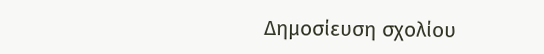Δημοσίευση σχολίου